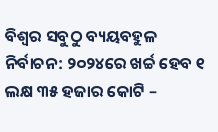ବିଶ୍ବର ସବୁଠୁ ବ୍ୟୟବହୁଳ ନିର୍ବାଚନ: ୨୦୨୪ରେ ଖର୍ଚ୍ଚ ହେବ ୧ ଲକ୍ଷ ୩୫ ହଜାର କୋଟି –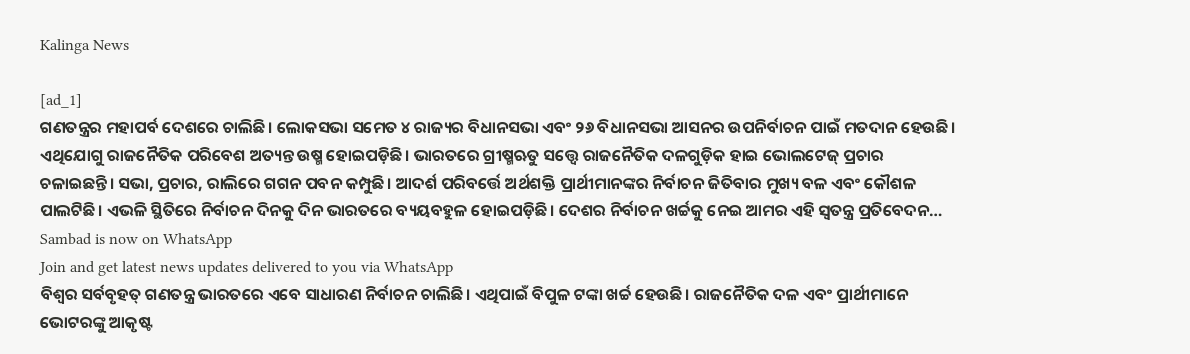Kalinga News

[ad_1]
ଗଣତନ୍ତ୍ରର ମହାପର୍ବ ଦେଶରେ ଚାଲିଛି। ଲୋକସଭା ସମେତ ୪ ରାଜ୍ୟର ବିଧାନସଭା ଏବଂ ୨୬ ବିଧାନସଭା ଆସନର ଉପନିର୍ବାଚନ ପାଇଁ ମତଦାନ ହେଉଛି। ଏଥିଯୋଗୁ ରାଜନୈତିକ ପରିବେଶ ଅତ୍ୟନ୍ତ ଉଷ୍ମ ହୋଇପଡ଼ିଛି। ଭାରତରେ ଗ୍ରୀଷ୍ମଋତୁ ସତ୍ତ୍ବେ ରାଜନୈତିକ ଦଳଗୁଡ଼ିକ ହାଇ ଭୋଲଟେଜ୍ ପ୍ରଚାର ଚଳାଇଛନ୍ତି। ସଭା, ପ୍ରଚାର, ରାଲିରେ ଗଗନ ପବନ କମ୍ପୁଛି। ଆଦର୍ଶ ପରିବର୍ତ୍ତେ ଅର୍ଥଶକ୍ତି ପ୍ରାର୍ଥୀମାନଙ୍କର ନିର୍ବାଚନ ଜିତିବାର ମୁଖ୍ୟ ବଳ ଏବଂ କୌଶଳ ପାଲଟିଛି। ଏଭଳି ସ୍ଥିତିରେ ନିର୍ବାଚନ ଦିନକୁ ଦିନ ଭାରତରେ ବ୍ୟୟବହୁଳ ହୋଇପଡ଼ିଛି। ଦେଶର ନିର୍ବାଚନ ଖର୍ଚ୍ଚକୁ ନେଇ ଆମର ଏହି ସ୍ବତନ୍ତ୍ର ପ୍ରତିବେଦନ…
Sambad is now on WhatsApp
Join and get latest news updates delivered to you via WhatsApp
ବିଶ୍ବର ସର୍ବବୃହତ୍ ଗଣତନ୍ତ୍ର ଭାରତରେ ଏବେ ସାଧାରଣ ନିର୍ବାଚନ ଚାଲିଛି। ଏଥିପାଇଁ ବିପୁଳ ଟଙ୍କା ଖର୍ଚ୍ଚ ହେଉଛି। ରାଜନୈତିକ ଦଳ ଏବଂ ପ୍ରାର୍ଥୀମାନେ ଭୋଟରଙ୍କୁ ଆକୃଷ୍ଟ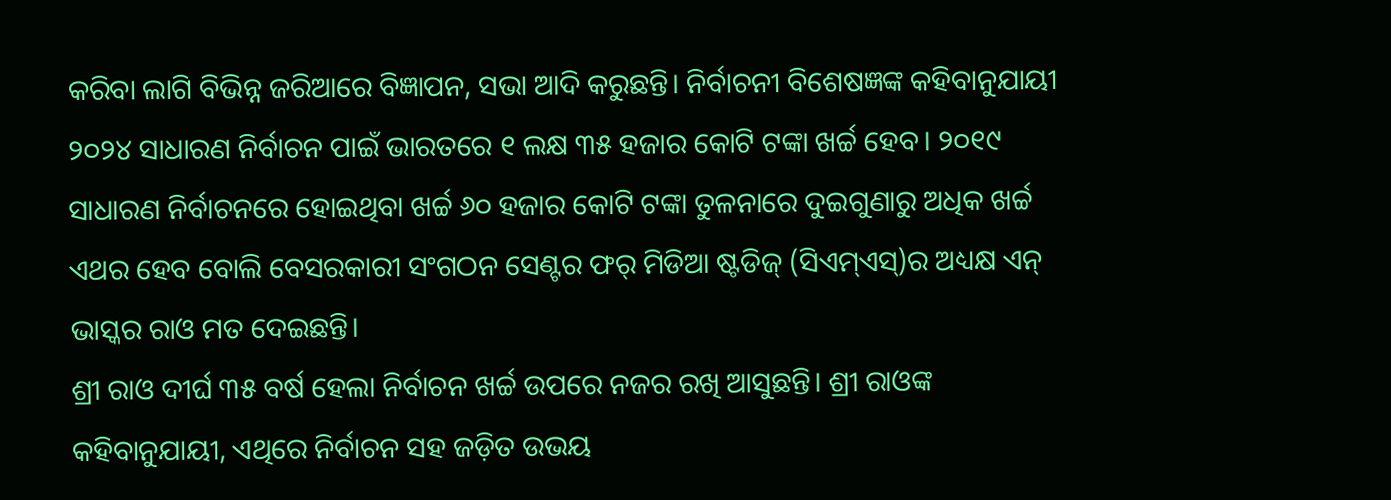କରିବା ଲାଗି ବିଭିନ୍ନ ଜରିଆରେ ବିଜ୍ଞାପନ, ସଭା ଆଦି କରୁଛନ୍ତି। ନିର୍ବାଚନୀ ବିଶେଷଜ୍ଞଙ୍କ କହିବାନୁଯାୟୀ ୨୦୨୪ ସାଧାରଣ ନିର୍ବାଚନ ପାଇଁ ଭାରତରେ ୧ ଲକ୍ଷ ୩୫ ହଜାର କୋଟି ଟଙ୍କା ଖର୍ଚ୍ଚ ହେବ। ୨୦୧୯ ସାଧାରଣ ନିର୍ବାଚନରେ ହୋଇଥିବା ଖର୍ଚ୍ଚ ୬୦ ହଜାର କୋଟି ଟଙ୍କା ତୁଳନାରେ ଦୁଇଗୁଣାରୁ ଅଧିକ ଖର୍ଚ୍ଚ ଏଥର ହେବ ବୋଲି ବେସରକାରୀ ସଂଗଠନ ସେଣ୍ଟର ଫର୍ ମିଡିଆ ଷ୍ଟଡିଜ୍ (ସିଏମ୍ଏସ୍)ର ଅଧ୍ୟକ୍ଷ ଏନ୍ ଭାସ୍କର ରାଓ ମତ ଦେଇଛନ୍ତି।
ଶ୍ରୀ ରାଓ ଦୀର୍ଘ ୩୫ ବର୍ଷ ହେଲା ନିର୍ବାଚନ ଖର୍ଚ୍ଚ ଉପରେ ନଜର ରଖି ଆସୁଛନ୍ତି। ଶ୍ରୀ ରାଓଙ୍କ କହିବାନୁଯାୟୀ, ଏଥିରେ ନିର୍ବାଚନ ସହ ଜଡ଼ିତ ଉଭୟ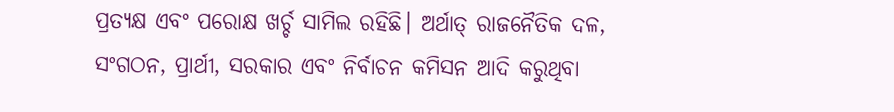ପ୍ରତ୍ୟକ୍ଷ ଏବଂ ପରୋକ୍ଷ ଖର୍ଚ୍ଚ ସାମିଲ ରହିଛି। ଅର୍ଥାତ୍ ରାଜନୈତିକ ଦଳ, ସଂଗଠନ, ପ୍ରାର୍ଥୀ, ସରକାର ଏବଂ ନିର୍ବାଚନ କମିସନ ଆଦି କରୁଥିବା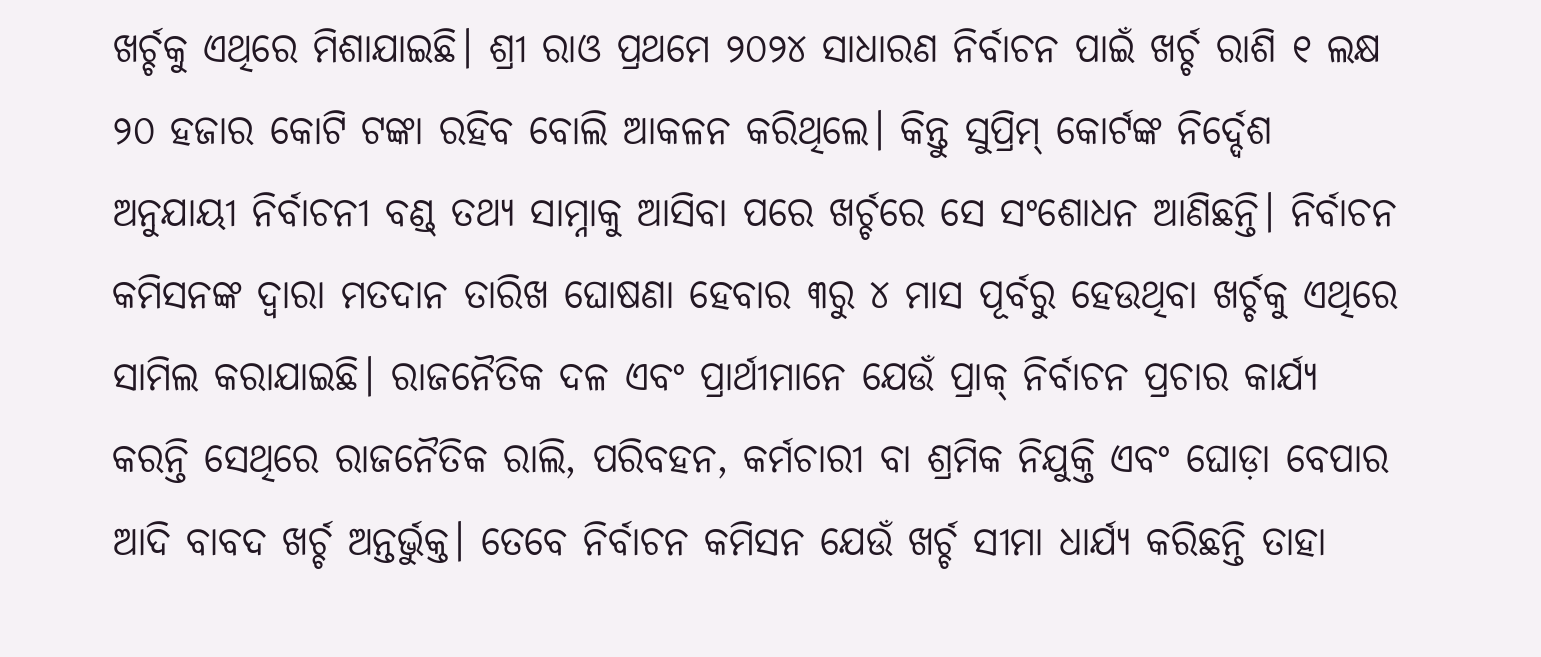ଖର୍ଚ୍ଚକୁ ଏଥିରେ ମିଶାଯାଇଛି। ଶ୍ରୀ ରାଓ ପ୍ରଥମେ ୨୦୨୪ ସାଧାରଣ ନିର୍ବାଚନ ପାଇଁ ଖର୍ଚ୍ଚ ରାଶି ୧ ଲକ୍ଷ ୨୦ ହଜାର କୋଟି ଟଙ୍କା ରହିବ ବୋଲି ଆକଳନ କରିଥିଲେ। କିନ୍ତୁ ସୁପ୍ରିମ୍ କୋର୍ଟଙ୍କ ନିର୍ଦ୍ଦେଶ ଅନୁଯାୟୀ ନିର୍ବାଚନୀ ବଣ୍ଡ୍ ତଥ୍ୟ ସାମ୍ନାକୁ ଆସିବା ପରେ ଖର୍ଚ୍ଚରେ ସେ ସଂଶୋଧନ ଆଣିଛନ୍ତି। ନିର୍ବାଚନ କମିସନଙ୍କ ଦ୍ବାରା ମତଦାନ ତାରିଖ ଘୋଷଣା ହେବାର ୩ରୁ ୪ ମାସ ପୂର୍ବରୁ ହେଉଥିବା ଖର୍ଚ୍ଚକୁ ଏଥିରେ ସାମିଲ କରାଯାଇଛି। ରାଜନୈତିକ ଦଳ ଏବଂ ପ୍ରାର୍ଥୀମାନେ ଯେଉଁ ପ୍ରାକ୍ ନିର୍ବାଚନ ପ୍ରଚାର କାର୍ଯ୍ୟ କରନ୍ତି ସେଥିରେ ରାଜନୈତିକ ରାଲି, ପରିବହନ, କର୍ମଚାରୀ ବା ଶ୍ରମିକ ନିଯୁକ୍ତି ଏବଂ ଘୋଡ଼ା ବେପାର ଆଦି ବାବଦ ଖର୍ଚ୍ଚ ଅନ୍ତର୍ଭୁକ୍ତ। ତେବେ ନିର୍ବାଚନ କମିସନ ଯେଉଁ ଖର୍ଚ୍ଚ ସୀମା ଧାର୍ଯ୍ୟ କରିଛନ୍ତି ତାହା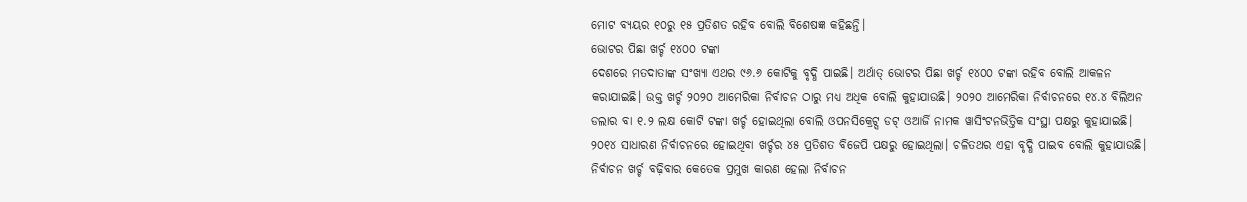ମୋଟ ବ୍ୟୟର ୧୦ରୁ ୧୫ ପ୍ରତିଶତ ରହିବ ବୋଲି ବିଶେଷଜ୍ଞ କହିଛନ୍ତି।
ଭୋଟର ପିଛା ଖର୍ଚ୍ଚ ୧୪୦୦ ଟଙ୍କା
ଦେଶରେ ମତଦାତାଙ୍କ ସଂଖ୍ୟା ଏଥର ୯୬.୬ କୋଟିକୁ ବୃଦ୍ଧି ପାଇଛି। ଅର୍ଥାତ୍ ଭୋଟର ପିଛା ଖର୍ଚ୍ଚ ୧୪୦୦ ଟଙ୍କା ରହିବ ବୋଲି ଆକଳନ କରାଯାଇଛି। ଉକ୍ତ ଖର୍ଚ୍ଚ ୨୦୨୦ ଆମେରିକା ନିର୍ବାଚନ ଠାରୁ ମଧ୍ୟ ଅଧିକ ବୋଲି କୁହାଯାଉଛି। ୨୦୨୦ ଆମେରିକା ନିର୍ବାଚନରେ ୧୪.୪ ବିଲିଅନ ଡଲାର ବା ୧.୨ ଲକ୍ଷ କୋଟି ଟଙ୍କା ଖର୍ଚ୍ଚ ହୋଇଥିଲା ବୋଲି ଓପନସିକ୍ରେଟ୍ସ ଡଟ୍ ଓଆର୍ଜି ନାମକ ୱାସିଂଟନଭିତ୍ତିକ ସଂସ୍ଥା ପକ୍ଷରୁ କୁହାଯାଇଛି। ୨୦୧୪ ସାଧାରଣ ନିର୍ବାଚନରେ ହୋଇଥିବା ଖର୍ଚ୍ଚର ୪୫ ପ୍ରତିଶତ ବିଜେପି ପକ୍ଷରୁ ହୋଇଥିଲା। ଚଳିତଥର ଏହା ବୃଦ୍ଧି ପାଇବ ବୋଲି କୁହାଯାଉଛି। ନିର୍ବାଚନ ଖର୍ଚ୍ଚ ବଢ଼ିବାର କେତେକ ପ୍ରମୁଖ କାରଣ ହେଲା ନିର୍ବାଚନ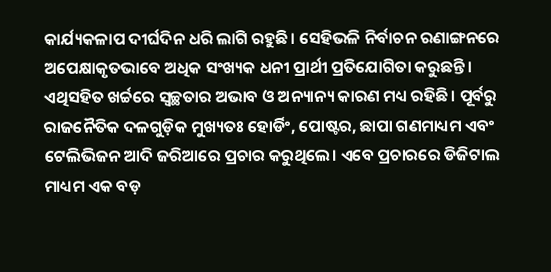କାର୍ଯ୍ୟକଳାପ ଦୀର୍ଘଦିନ ଧରି ଲାଗି ରହୁଛି। ସେହିଭଳି ନିର୍ବାଚନ ରଣାଙ୍ଗନରେ ଅପେକ୍ଷାକୃତଭାବେ ଅଧିକ ସଂଖ୍ୟକ ଧନୀ ପ୍ରାର୍ଥୀ ପ୍ରତିଯୋଗିତା କରୁଛନ୍ତି। ଏଥିସହିତ ଖର୍ଚ୍ଚରେ ସ୍ବଚ୍ଛତାର ଅଭାବ ଓ ଅନ୍ୟାନ୍ୟ କାରଣ ମଧ୍ୟ ରହିଛି। ପୂର୍ବରୁ ରାଜନୈତିକ ଦଳଗୁଡ଼ିକ ମୁଖ୍ୟତଃ ହୋର୍ଡିଂ, ପୋଷ୍ଟର, ଛାପା ଗଣମାଧ୍ୟମ ଏବଂ ଟେଲିଭିଜନ ଆଦି ଜରିଆରେ ପ୍ରଚାର କରୁଥିଲେ। ଏବେ ପ୍ରଚାରରେ ଡିଜିଟାଲ ମାଧ୍ୟମ ଏକ ବଡ଼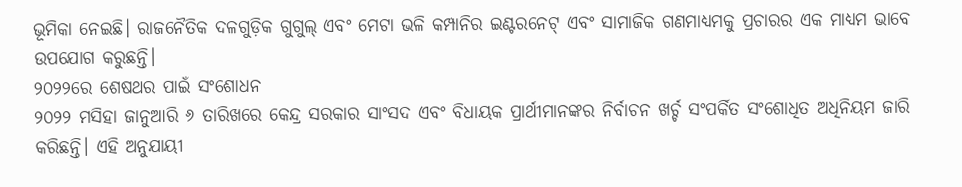ଭୂମିକା ନେଇଛି। ରାଜନୈତିକ ଦଳଗୁଡ଼ିକ ଗୁଗୁଲ୍ ଏବଂ ମେଟା ଭଳି କମ୍ପାନିର ଇଣ୍ଟରନେଟ୍ ଏବଂ ସାମାଜିକ ଗଣମାଧ୍ୟମକୁ ପ୍ରଚାରର ଏକ ମାଧ୍ୟମ ଭାବେ ଉପଯୋଗ କରୁଛନ୍ତି।
୨୦୨୨ରେ ଶେଷଥର ପାଇଁ ସଂଶୋଧନ
୨୦୨୨ ମସିହା ଜାନୁଆରି ୬ ତାରିଖରେ କେନ୍ଦ୍ର ସରକାର ସାଂସଦ ଏବଂ ବିଧାୟକ ପ୍ରାର୍ଥୀମାନଙ୍କର ନିର୍ବାଚନ ଖର୍ଚ୍ଚ ସଂପର୍କିତ ସଂଶୋଧିତ ଅଧିନିୟମ ଜାରି କରିଛନ୍ତି। ଏହି ଅନୁଯାୟୀ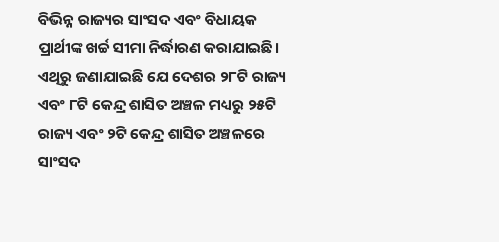ବିଭିନ୍ନ ରାଜ୍ୟର ସାଂସଦ ଏବଂ ବିଧାୟକ ପ୍ରାର୍ଥୀଙ୍କ ଖର୍ଚ୍ଚ ସୀମା ନିର୍ଦ୍ଧାରଣ କରାଯାଇଛି। ଏଥିରୁ ଜଣାଯାଇଛି ଯେ ଦେଶର ୨୮ଟି ରାଜ୍ୟ ଏବଂ ୮ଟି କେନ୍ଦ୍ର ଶାସିତ ଅଞ୍ଚଳ ମଧ୍ୟରୁ ୨୫ଟି ରାଜ୍ୟ ଏବଂ ୨ଟି କେନ୍ଦ୍ର ଶାସିତ ଅଞ୍ଚଳରେ ସାଂସଦ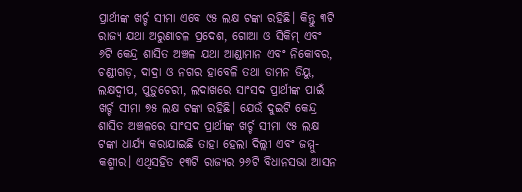ପ୍ରାର୍ଥୀଙ୍କ ଖର୍ଚ୍ଚ ସୀମା ଏବେ ୯୫ ଲକ୍ଷ ଟଙ୍କା ରହିଛି। କିନ୍ତୁ ୩ଟି ରାଜ୍ୟ ଯଥା ଅରୁଣାଚଳ ପ୍ରଦେଶ, ଗୋଆ ଓ ସିକିମ୍ ଏବଂ ୬ଟି କେନ୍ଦ୍ର ଶାସିତ ଅଞ୍ଚଳ ଯଥା ଆଣ୍ଡାମାନ ଏବଂ ନିକୋବର, ଚଣ୍ଡୀଗଡ଼, ଦାଦ୍ରା ଓ ନଗର ହାବେଳି ତଥା ଡାମନ ଡିୟୁ, ଲକ୍ଷଦ୍ବୀପ, ପୁଡ଼ୁଚେରୀ, ଲଦାଖରେ ସାଂସଦ ପ୍ରାର୍ଥୀଙ୍କ ପାଇଁ ଖର୍ଚ୍ଚ ସୀମା ୭୫ ଲକ୍ଷ ଟଙ୍କା ରହିଛି। ଯେଉଁ ଦୁଇଟି କେନ୍ଦ୍ର ଶାସିତ ଅଞ୍ଚଳରେ ସାଂସଦ ପ୍ରାର୍ଥୀଙ୍କ ଖର୍ଚ୍ଚ ସୀମା ୯୫ ଲକ୍ଷ ଟଙ୍କା ଧାର୍ଯ୍ୟ କରାଯାଇଛି ତାହା ହେଲା ଦିଲ୍ଲୀ ଏବଂ ଜମ୍ମୁ-କଶ୍ମୀର। ଏଥିସହିତ ୧୩ଟି ରାଜ୍ୟର ୨୬ଟି ବିଧାନସଭା ଆସନ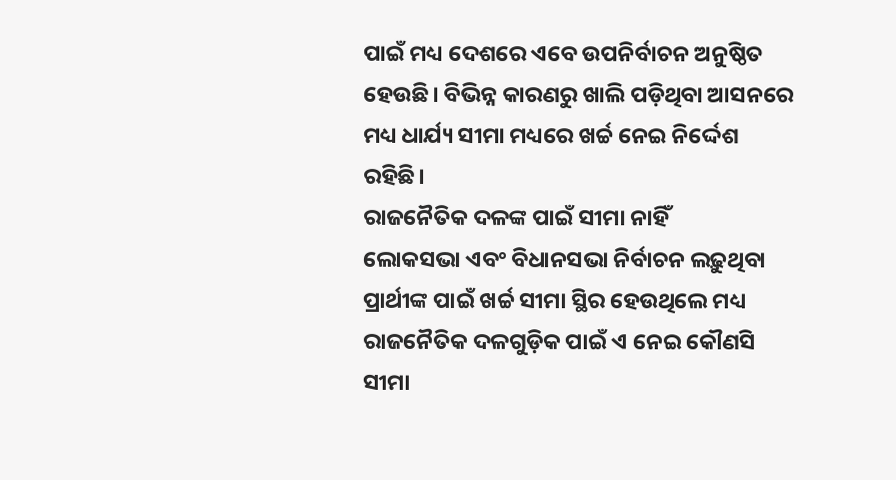ପାଇଁ ମଧ୍ୟ ଦେଶରେ ଏବେ ଉପନିର୍ବାଚନ ଅନୁଷ୍ଠିତ ହେଉଛି। ବିଭିନ୍ନ କାରଣରୁ ଖାଲି ପଡ଼ିଥିବା ଆସନରେ ମଧ୍ୟ ଧାର୍ଯ୍ୟ ସୀମା ମଧ୍ୟରେ ଖର୍ଚ୍ଚ ନେଇ ନିର୍ଦ୍ଦେଶ ରହିଛି।
ରାଜନୈତିକ ଦଳଙ୍କ ପାଇଁ ସୀମା ନାହିଁ
ଲୋକସଭା ଏବଂ ବିଧାନସଭା ନିର୍ବାଚନ ଲଢ଼ୁଥିବା ପ୍ରାର୍ଥୀଙ୍କ ପାଇଁ ଖର୍ଚ୍ଚ ସୀମା ସ୍ଥିର ହେଉଥିଲେ ମଧ୍ୟ ରାଜନୈତିକ ଦଳଗୁଡ଼ିକ ପାଇଁ ଏ ନେଇ କୌଣସି ସୀମା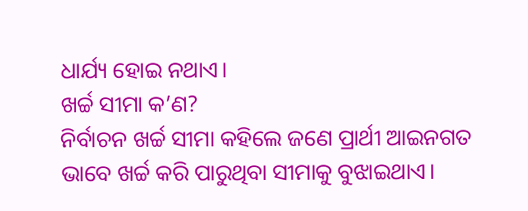ଧାର୍ଯ୍ୟ ହୋଇ ନଥାଏ।
ଖର୍ଚ୍ଚ ସୀମା କ’ଣ?
ନିର୍ବାଚନ ଖର୍ଚ୍ଚ ସୀମା କହିଲେ ଜଣେ ପ୍ରାର୍ଥୀ ଆଇନଗତ ଭାବେ ଖର୍ଚ୍ଚ କରି ପାରୁଥିବା ସୀମାକୁ ବୁଝାଇଥାଏ।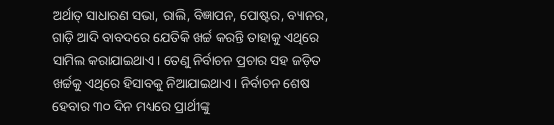ଅର୍ଥାତ୍ ସାଧାରଣ ସଭା, ରାଲି, ବିଜ୍ଞାପନ, ପୋଷ୍ଟର, ବ୍ୟାନର, ଗାଡ଼ି ଆଦି ବାବଦରେ ଯେତିକି ଖର୍ଚ୍ଚ କରନ୍ତି ତାହାକୁ ଏଥିରେ ସାମିଲ କରାଯାଇଥାଏ। ତେଣୁ ନିର୍ବାଚନ ପ୍ରଚାର ସହ ଜଡ଼ିତ ଖର୍ଚ୍ଚକୁ ଏଥିରେ ହିସାବକୁ ନିଆଯାଇଥାଏ। ନିର୍ବାଚନ ଶେଷ ହେବାର ୩୦ ଦିନ ମଧ୍ୟରେ ପ୍ରାର୍ଥୀଙ୍କୁ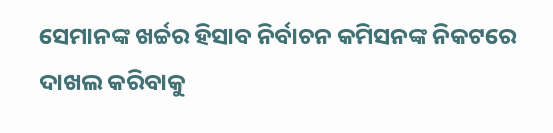ସେମାନଙ୍କ ଖର୍ଚ୍ଚର ହିସାବ ନିର୍ବାଚନ କମିସନଙ୍କ ନିକଟରେ ଦାଖଲ କରିବାକୁ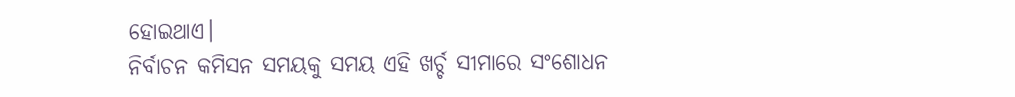ହୋଇଥାଏ।
ନିର୍ବାଚନ କମିସନ ସମୟକୁ ସମୟ ଏହି ଖର୍ଚ୍ଚ ସୀମାରେ ସଂଶୋଧନ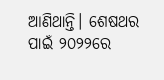ଆଣିଥାନ୍ତି। ଶେଷଥର ପାଇଁ ୨୦୨୨ରେ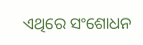ଏଥିରେ ସଂଶୋଧନ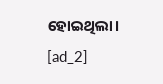ହୋଇଥିଲା।
[ad_2]